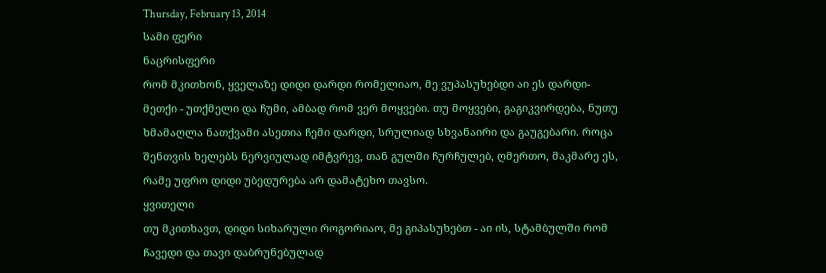Thursday, February 13, 2014
სამი ფერი
ნაცრისფერი
რომ მკითხონ, ყველაზე დიდი დარდი რომელიაო, მე ვუპასუხებდი აი ეს დარდი-მეთქი - უთქმელი და ჩუმი, ამბად რომ ვერ მოყვები. თუ მოყვები, გაგიკვირდება, ნუთუ ხმამაღლა ნათქვამი ასეთია ჩემი დარდი, სრულიად სხვანაირი და გაუგებარი. როცა შენთვის ხელებს ნერვიულად იმტვრევ, თან გულში ჩურჩულებ, ღმერთო, მაკმარე ეს, რამე უფრო დიდი უბედურება არ დამატეხო თავსო.
ყვითელი
თუ მკითხავთ, დიდი სიხარული როგორიაო, მე გიპასუხებთ - აი ის, სტამბულში რომ ჩავედი და თავი დაბრუნებულად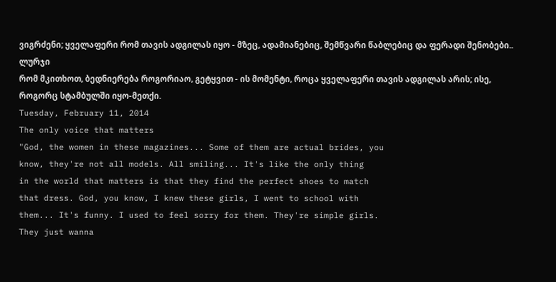ვიგრძენი; ყველაფერი რომ თავის ადგილას იყო - მზეც, ადამიანებიც, შემწვარი წაბლებიც და ფერადი შენობები..
ლურჯი
რომ მკითხოთ, ბედნიერება როგორიაო, გეტყვით - ის მომენტი, როცა ყველაფერი თავის ადგილას არის; ისე, როგორც სტამბულში იყო-მეთქი.
Tuesday, February 11, 2014
The only voice that matters
"God, the women in these magazines... Some of them are actual brides, you
know, they're not all models. All smiling... It's like the only thing
in the world that matters is that they find the perfect shoes to match
that dress. God, you know, I knew these girls, I went to school with
them... It's funny. I used to feel sorry for them. They're simple girls.
They just wanna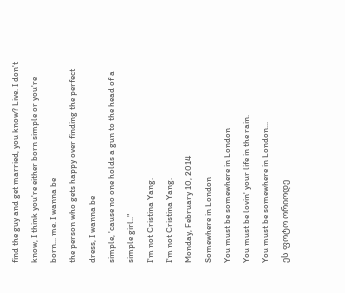find the guy and get married, you know? Live. I don't
know, I think you're either born simple or you're born... me. I wanna be
the person who gets happy over finding the perfect dress, I wanna be
simple, 'cause no one holds a gun to the head of a simple girl.."
I'm not Cristina Yang.
I'm not Cristina Yang.
Monday, February 10, 2014
Somewhere in London
You must be somewhere in London
You must be lovin' your life in the rain.
You must be somewhere in London...
ეს ფოტო ორიოდე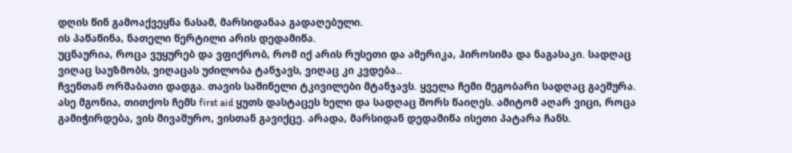დღის წინ გამოაქვეყნა ნასამ, მარსიდანაა გადაღებული.
ის პაწაწინა, ნათელი წერტილი არის დედამიწა.
უცნაურია, როცა ვუყურებ და ვფიქრობ, რომ იქ არის რუსეთი და ამერიკა, ჰიროსიმა და ნაგასაკი. სადღაც ვიღაც საუზმობს, ვიღაცას უძილობა ტანჯავს, ვიღაც კი კვდება..
ჩვენთან ორშაბათი დადგა. თავის საშინელი ტკივილები მტანჯავს. ყველა ჩემი მეგობარი სადღაც გაეშურა. ასე მგონია, თითქოს ჩემს first aid ყუთს დასტაცეს ხელი და სადღაც შორს წაიღეს. ამიტომ აღარ ვიცი, როცა გამიჭირდება, ვის მივაშურო, ვისთან გავიქცე. არადა, მარსიდან დედამიწა ისეთი პატარა ჩანს.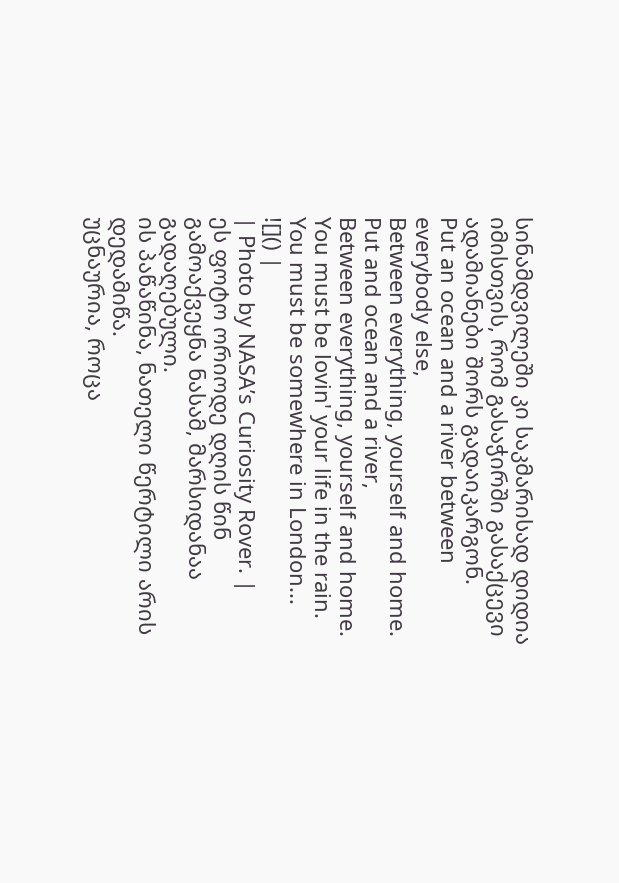სინამდვილეში კი საკმარისად დიდია იმისთვის, რომ გასაჭირში გასაქცევი ადამიანები შორს გადაიკარგონ.
Put an ocean and a river between everybody else,
Between everything, yourself and home.
Put and ocean and a river,
Between everything, yourself and home.
You must be lovin' your life in the rain.
You must be somewhere in London...
![]() |
| Photo by NASA’s Curiosity Rover. |
ეს ფოტო ორიოდე დღის წინ გამოაქვეყნა ნასამ, მარსიდანაა გადაღებული.
ის პაწაწინა, ნათელი წერტილი არის დედამიწა.
უცნაურია, როცა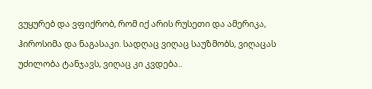ვუყურებ და ვფიქრობ, რომ იქ არის რუსეთი და ამერიკა, ჰიროსიმა და ნაგასაკი. სადღაც ვიღაც საუზმობს, ვიღაცას უძილობა ტანჯავს, ვიღაც კი კვდება..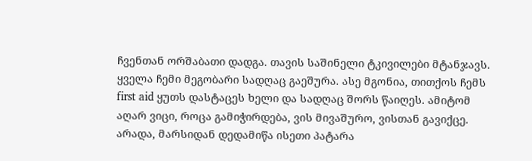ჩვენთან ორშაბათი დადგა. თავის საშინელი ტკივილები მტანჯავს. ყველა ჩემი მეგობარი სადღაც გაეშურა. ასე მგონია, თითქოს ჩემს first aid ყუთს დასტაცეს ხელი და სადღაც შორს წაიღეს. ამიტომ აღარ ვიცი, როცა გამიჭირდება, ვის მივაშურო, ვისთან გავიქცე. არადა, მარსიდან დედამიწა ისეთი პატარა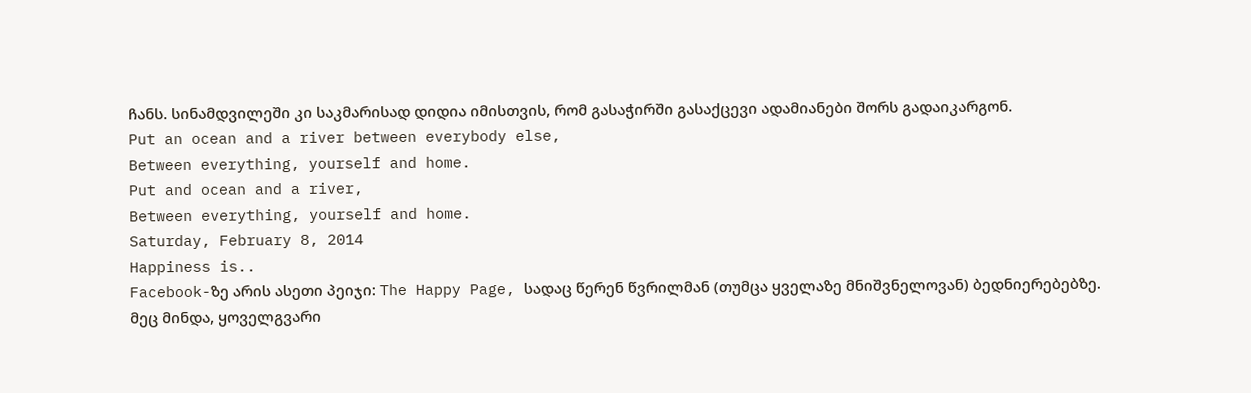ჩანს. სინამდვილეში კი საკმარისად დიდია იმისთვის, რომ გასაჭირში გასაქცევი ადამიანები შორს გადაიკარგონ.
Put an ocean and a river between everybody else,
Between everything, yourself and home.
Put and ocean and a river,
Between everything, yourself and home.
Saturday, February 8, 2014
Happiness is..
Facebook-ზე არის ასეთი პეიჯი: The Happy Page, სადაც წერენ წვრილმან (თუმცა ყველაზე მნიშვნელოვან) ბედნიერებებზე.
მეც მინდა, ყოველგვარი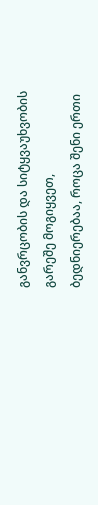განვრცობის და სიტყვაუხვობის გარეშე მოგიყვეთ,
ბედნიერებაა, როცა შენი ერთი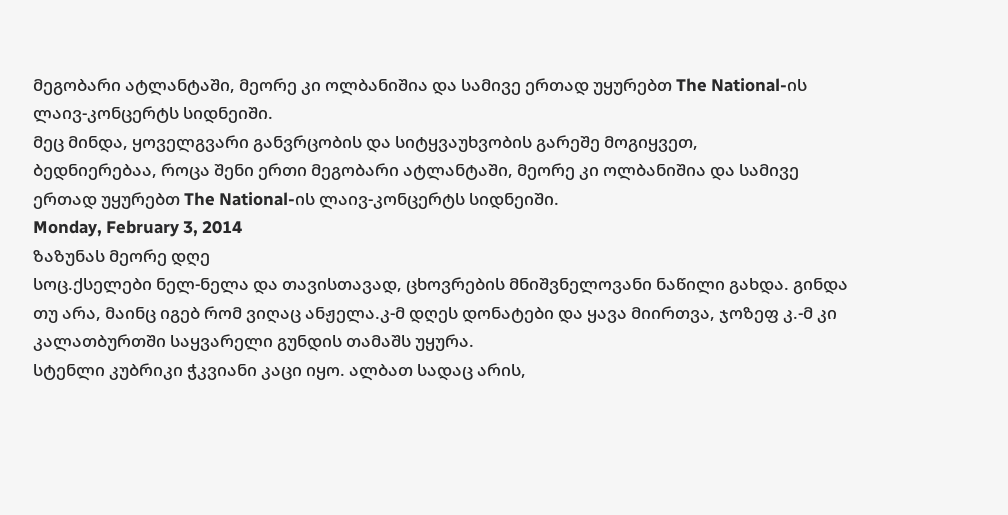მეგობარი ატლანტაში, მეორე კი ოლბანიშია და სამივე ერთად უყურებთ The National-ის ლაივ-კონცერტს სიდნეიში.
მეც მინდა, ყოველგვარი განვრცობის და სიტყვაუხვობის გარეშე მოგიყვეთ,
ბედნიერებაა, როცა შენი ერთი მეგობარი ატლანტაში, მეორე კი ოლბანიშია და სამივე ერთად უყურებთ The National-ის ლაივ-კონცერტს სიდნეიში.
Monday, February 3, 2014
ზაზუნას მეორე დღე
სოც.ქსელები ნელ-ნელა და თავისთავად, ცხოვრების მნიშვნელოვანი ნაწილი გახდა. გინდა თუ არა, მაინც იგებ რომ ვიღაც ანჟელა.კ-მ დღეს დონატები და ყავა მიირთვა, ჯოზეფ კ.-მ კი კალათბურთში საყვარელი გუნდის თამაშს უყურა.
სტენლი კუბრიკი ჭკვიანი კაცი იყო. ალბათ სადაც არის,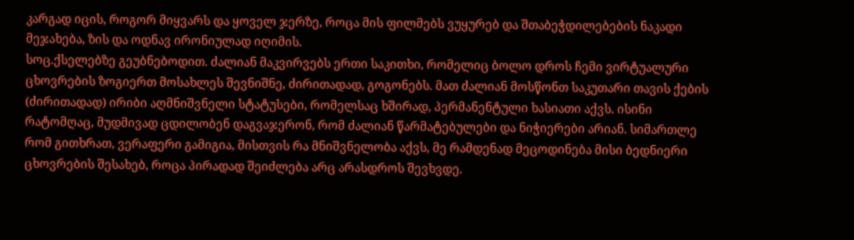კარგად იცის, როგორ მიყვარს და ყოველ ჯერზე, როცა მის ფილმებს ვუყურებ და შთაბეჭდილებების ნაკადი მეჯახება, ზის და ოდნავ ირონიულად იღიმის.
სოც.ქსელებზე გეუბნებოდით. ძალიან მაკვირვებს ერთი საკითხი, რომელიც ბოლო დროს ჩემი ვირტუალური ცხოვრების ზოგიერთ მოსახლეს შევნიშნე, ძირითადად, გოგონებს. მათ ძალიან მოსწონთ საკუთარი თავის ქების (ძირითადად) ირიბი აღმნიშვნელი სტატუსები, რომელსაც ხშირად, პერმანენტული ხასიათი აქვს. ისინი რატომღაც, მუდმივად ცდილობენ დაგვაჯერონ, რომ ძალიან წარმატებულები და ნიჭიერები არიან. სიმართლე რომ გითხრათ, ვერაფერი გამიგია, მისთვის რა მნიშვნელობა აქვს, მე რამდენად მეცოდინება მისი ბედნიერი ცხოვრების შესახებ, როცა პირადად შეიძლება არც არასდროს შევხვდე.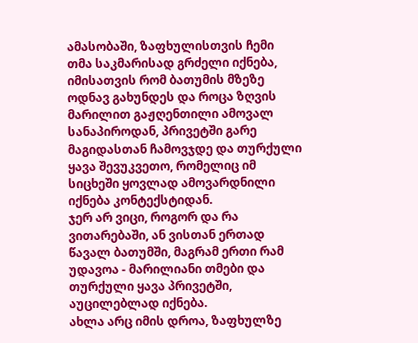ამასობაში, ზაფხულისთვის ჩემი თმა საკმარისად გრძელი იქნება, იმისათვის რომ ბათუმის მზეზე ოდნავ გახუნდეს და როცა ზღვის მარილით გაჟღენთილი ამოვალ სანაპიროდან, პრივეტში გარე მაგიდასთან ჩამოვჯდე და თურქული ყავა შევუკვეთო, რომელიც იმ სიცხეში ყოვლად ამოვარდნილი იქნება კონტექსტიდან.
ჯერ არ ვიცი, როგორ და რა ვითარებაში, ან ვისთან ერთად წავალ ბათუმში, მაგრამ ერთი რამ უდავოა - მარილიანი თმები და თურქული ყავა პრივეტში, აუცილებლად იქნება.
ახლა არც იმის დროა, ზაფხულზე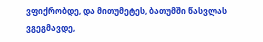ვფიქრობდე, და მითუმეტეს, ბათუმში წასვლას ვგეგმავდე,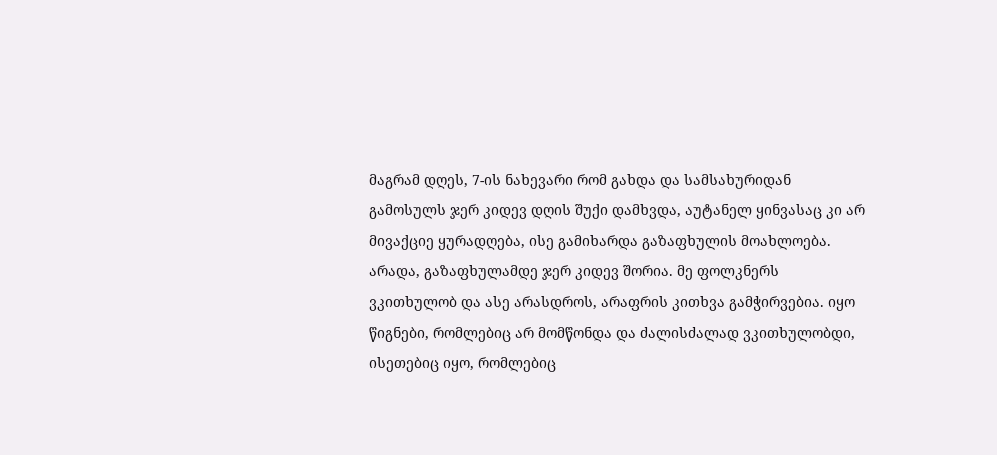მაგრამ დღეს, 7-ის ნახევარი რომ გახდა და სამსახურიდან გამოსულს ჯერ კიდევ დღის შუქი დამხვდა, აუტანელ ყინვასაც კი არ მივაქციე ყურადღება, ისე გამიხარდა გაზაფხულის მოახლოება.
არადა, გაზაფხულამდე ჯერ კიდევ შორია. მე ფოლკნერს ვკითხულობ და ასე არასდროს, არაფრის კითხვა გამჭირვებია. იყო წიგნები, რომლებიც არ მომწონდა და ძალისძალად ვკითხულობდი, ისეთებიც იყო, რომლებიც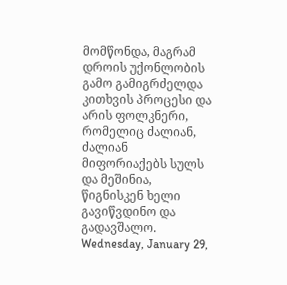მომწონდა, მაგრამ დროის უქონლობის გამო გამიგრძელდა კითხვის პროცესი და არის ფოლკნერი, რომელიც ძალიან, ძალიან მიფორიაქებს სულს და მეშინია, წიგნისკენ ხელი გავიწვდინო და გადავშალო.
Wednesday, January 29,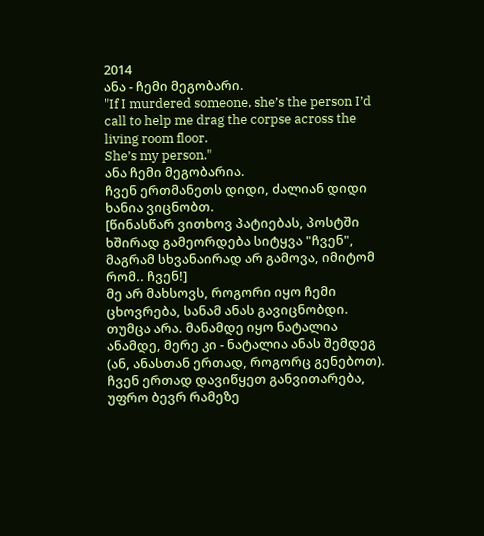2014
ანა - ჩემი მეგობარი.
"If I murdered someone, she’s the person I’d call to help me drag the corpse across the living room floor.
She’s my person."
ანა ჩემი მეგობარია.
ჩვენ ერთმანეთს დიდი, ძალიან დიდი ხანია ვიცნობთ.
[წინასწარ ვითხოვ პატიებას, პოსტში ხშირად გამეორდება სიტყვა "ჩვენ", მაგრამ სხვანაირად არ გამოვა, იმიტომ რომ.. ჩვენ!]
მე არ მახსოვს, როგორი იყო ჩემი ცხოვრება, სანამ ანას გავიცნობდი. თუმცა არა. მანამდე იყო ნატალია ანამდე, მერე კი - ნატალია ანას შემდეგ (ან, ანასთან ერთად, როგორც გენებოთ). ჩვენ ერთად დავიწყეთ განვითარება, უფრო ბევრ რამეზე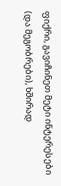ფიქრი, გავიჩინეთ მეტი ინტერესები (და მეგობრები), ხშირად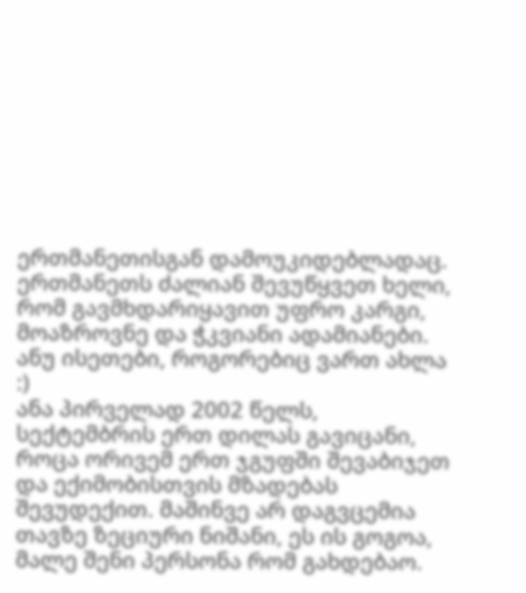ერთმანეთისგან დამოუკიდებლადაც. ერთმანეთს ძალიან შევუწყვეთ ხელი, რომ გავმხდარიყავით უფრო კარგი, მოაზროვნე და ჭკვიანი ადამიანები. ანუ ისეთები, როგორებიც ვართ ახლა :)
ანა პირველად 2002 წელს, სექტემბრის ერთ დილას გავიცანი, როცა ორივემ ერთ ჯგუფში შევაბიჯეთ და ექიმობისთვის მზადებას შევუდექით. მაშინვე არ დაგვცემია თავზე ზეციური ნიშანი, ეს ის გოგოა, მალე შენი პერსონა რომ გახდებაო.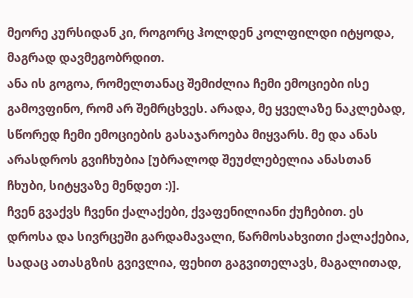მეორე კურსიდან კი, როგორც ჰოლდენ კოლფილდი იტყოდა, მაგრად დავმეგობრდით.
ანა ის გოგოა, რომელთანაც შემიძლია ჩემი ემოციები ისე გამოვფინო, რომ არ შემრცხვეს. არადა, მე ყველაზე ნაკლებად, სწორედ ჩემი ემოციების გასაჯაროება მიყვარს. მე და ანას არასდროს გვიჩხუბია [უბრალოდ შეუძლებელია ანასთან ჩხუბი, სიტყვაზე მენდეთ :)].
ჩვენ გვაქვს ჩვენი ქალაქები, ქვაფენილიანი ქუჩებით. ეს დროსა და სივრცეში გარდამავალი, წარმოსახვითი ქალაქებია, სადაც ათასგზის გვივლია, ფეხით გაგვითელავს, მაგალითად,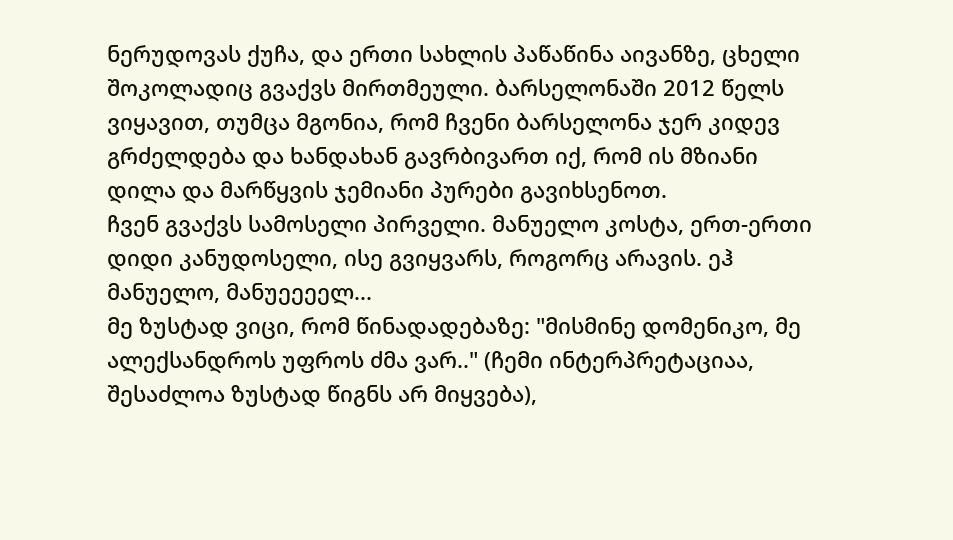ნერუდოვას ქუჩა, და ერთი სახლის პაწაწინა აივანზე, ცხელი შოკოლადიც გვაქვს მირთმეული. ბარსელონაში 2012 წელს ვიყავით, თუმცა მგონია, რომ ჩვენი ბარსელონა ჯერ კიდევ გრძელდება და ხანდახან გავრბივართ იქ, რომ ის მზიანი დილა და მარწყვის ჯემიანი პურები გავიხსენოთ.
ჩვენ გვაქვს სამოსელი პირველი. მანუელო კოსტა, ერთ-ერთი დიდი კანუდოსელი, ისე გვიყვარს, როგორც არავის. ეჰ მანუელო, მანუეეეელ...
მე ზუსტად ვიცი, რომ წინადადებაზე: "მისმინე დომენიკო, მე ალექსანდროს უფროს ძმა ვარ.." (ჩემი ინტერპრეტაციაა, შესაძლოა ზუსტად წიგნს არ მიყვება),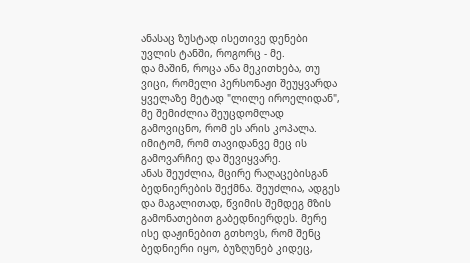ანასაც ზუსტად ისეთივე დენები უვლის ტანში, როგორც - მე.
და მაშინ, როცა ანა მეკითხება, თუ ვიცი, რომელი პერსონაჟი შეუყვარდა ყველაზე მეტად "ლილე იროელიდან", მე შემიძლია შეუცდომლად გამოვიცნო, რომ ეს არის კოპალა. იმიტომ, რომ თავიდანვე მეც ის გამოვარჩიე და შევიყვარე.
ანას შეუძლია, მცირე რაღაცებისგან ბედნიერების შექმნა. შეუძლია, ადგეს და მაგალითად, წვიმის შემდეგ მზის გამონათებით გაბედნიერდეს. მერე ისე დაჟინებით გთხოვს, რომ შენც ბედნიერი იყო, ბუზღუნებ კიდეც,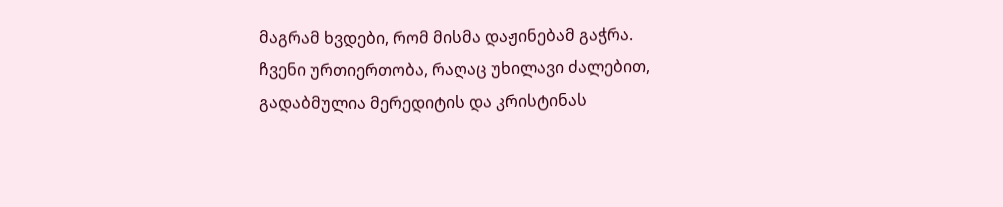მაგრამ ხვდები, რომ მისმა დაჟინებამ გაჭრა.
ჩვენი ურთიერთობა, რაღაც უხილავი ძალებით, გადაბმულია მერედიტის და კრისტინას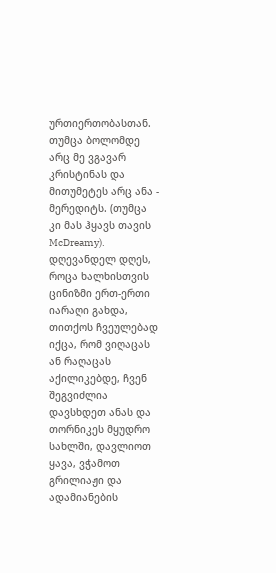ურთიერთობასთან. თუმცა ბოლომდე არც მე ვგავარ კრისტინას და მითუმეტეს არც ანა - მერედიტს. (თუმცა კი მას ჰყავს თავის McDreamy).
დღევანდელ დღეს, როცა ხალხისთვის ცინიზმი ერთ-ერთი იარაღი გახდა, თითქოს ჩვეულებად იქცა, რომ ვიღაცას ან რაღაცას აქილიკებდე, ჩვენ შეგვიძლია დავსხდეთ ანას და თორნიკეს მყუდრო სახლში, დავლიოთ ყავა, ვჭამოთ გრილიაჟი და ადამიანების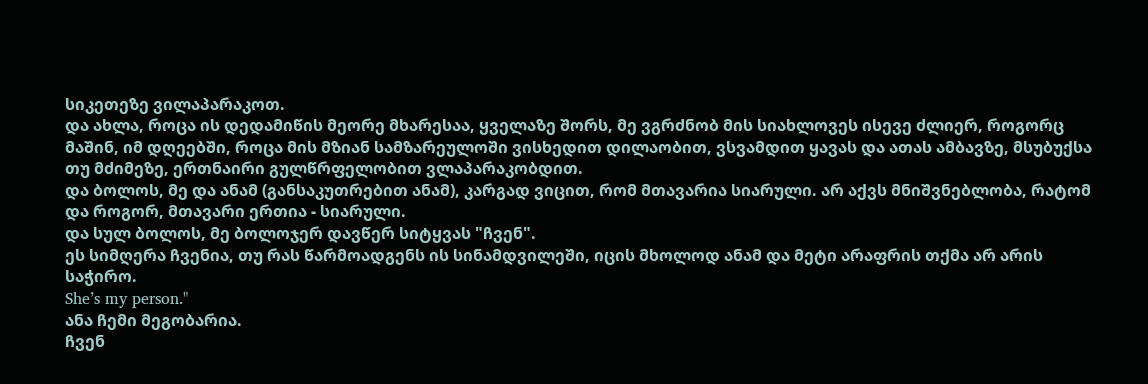სიკეთეზე ვილაპარაკოთ.
და ახლა, როცა ის დედამიწის მეორე მხარესაა, ყველაზე შორს, მე ვგრძნობ მის სიახლოვეს ისევე ძლიერ, როგორც მაშინ, იმ დღეებში, როცა მის მზიან სამზარეულოში ვისხედით დილაობით, ვსვამდით ყავას და ათას ამბავზე, მსუბუქსა თუ მძიმეზე, ერთნაირი გულწრფელობით ვლაპარაკობდით.
და ბოლოს, მე და ანამ (განსაკუთრებით ანამ), კარგად ვიცით, რომ მთავარია სიარული. არ აქვს მნიშვნებლობა, რატომ და როგორ, მთავარი ერთია - სიარული.
და სულ ბოლოს, მე ბოლოჯერ დავწერ სიტყვას "ჩვენ".
ეს სიმღერა ჩვენია, თუ რას წარმოადგენს ის სინამდვილეში, იცის მხოლოდ ანამ და მეტი არაფრის თქმა არ არის საჭირო.
She’s my person."
ანა ჩემი მეგობარია.
ჩვენ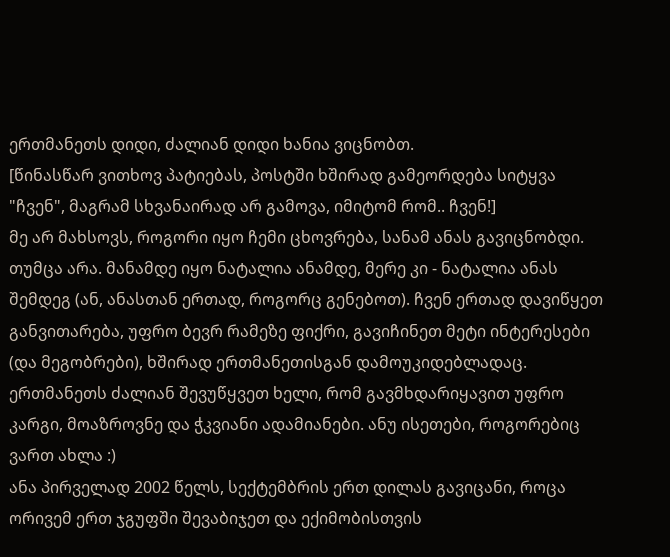ერთმანეთს დიდი, ძალიან დიდი ხანია ვიცნობთ.
[წინასწარ ვითხოვ პატიებას, პოსტში ხშირად გამეორდება სიტყვა "ჩვენ", მაგრამ სხვანაირად არ გამოვა, იმიტომ რომ.. ჩვენ!]
მე არ მახსოვს, როგორი იყო ჩემი ცხოვრება, სანამ ანას გავიცნობდი. თუმცა არა. მანამდე იყო ნატალია ანამდე, მერე კი - ნატალია ანას შემდეგ (ან, ანასთან ერთად, როგორც გენებოთ). ჩვენ ერთად დავიწყეთ განვითარება, უფრო ბევრ რამეზე ფიქრი, გავიჩინეთ მეტი ინტერესები (და მეგობრები), ხშირად ერთმანეთისგან დამოუკიდებლადაც. ერთმანეთს ძალიან შევუწყვეთ ხელი, რომ გავმხდარიყავით უფრო კარგი, მოაზროვნე და ჭკვიანი ადამიანები. ანუ ისეთები, როგორებიც ვართ ახლა :)
ანა პირველად 2002 წელს, სექტემბრის ერთ დილას გავიცანი, როცა ორივემ ერთ ჯგუფში შევაბიჯეთ და ექიმობისთვის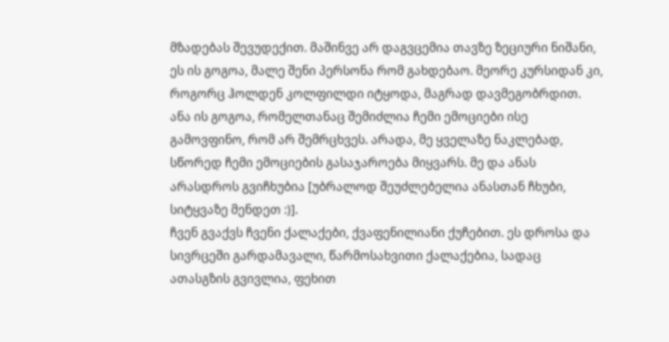მზადებას შევუდექით. მაშინვე არ დაგვცემია თავზე ზეციური ნიშანი, ეს ის გოგოა, მალე შენი პერსონა რომ გახდებაო. მეორე კურსიდან კი, როგორც ჰოლდენ კოლფილდი იტყოდა, მაგრად დავმეგობრდით.
ანა ის გოგოა, რომელთანაც შემიძლია ჩემი ემოციები ისე გამოვფინო, რომ არ შემრცხვეს. არადა, მე ყველაზე ნაკლებად, სწორედ ჩემი ემოციების გასაჯაროება მიყვარს. მე და ანას არასდროს გვიჩხუბია [უბრალოდ შეუძლებელია ანასთან ჩხუბი, სიტყვაზე მენდეთ :)].
ჩვენ გვაქვს ჩვენი ქალაქები, ქვაფენილიანი ქუჩებით. ეს დროსა და სივრცეში გარდამავალი, წარმოსახვითი ქალაქებია, სადაც ათასგზის გვივლია, ფეხით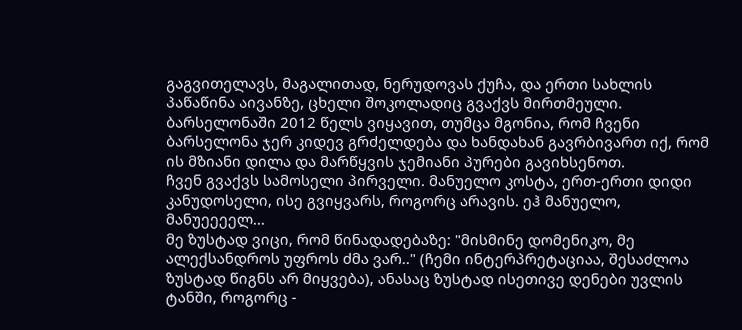გაგვითელავს, მაგალითად, ნერუდოვას ქუჩა, და ერთი სახლის პაწაწინა აივანზე, ცხელი შოკოლადიც გვაქვს მირთმეული. ბარსელონაში 2012 წელს ვიყავით, თუმცა მგონია, რომ ჩვენი ბარსელონა ჯერ კიდევ გრძელდება და ხანდახან გავრბივართ იქ, რომ ის მზიანი დილა და მარწყვის ჯემიანი პურები გავიხსენოთ.
ჩვენ გვაქვს სამოსელი პირველი. მანუელო კოსტა, ერთ-ერთი დიდი კანუდოსელი, ისე გვიყვარს, როგორც არავის. ეჰ მანუელო, მანუეეეელ...
მე ზუსტად ვიცი, რომ წინადადებაზე: "მისმინე დომენიკო, მე ალექსანდროს უფროს ძმა ვარ.." (ჩემი ინტერპრეტაციაა, შესაძლოა ზუსტად წიგნს არ მიყვება), ანასაც ზუსტად ისეთივე დენები უვლის ტანში, როგორც -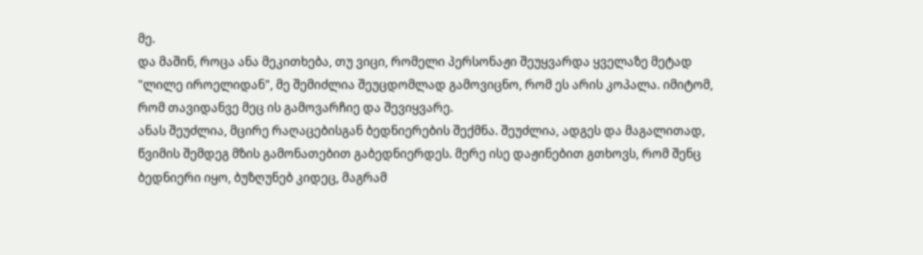მე.
და მაშინ, როცა ანა მეკითხება, თუ ვიცი, რომელი პერსონაჟი შეუყვარდა ყველაზე მეტად "ლილე იროელიდან", მე შემიძლია შეუცდომლად გამოვიცნო, რომ ეს არის კოპალა. იმიტომ, რომ თავიდანვე მეც ის გამოვარჩიე და შევიყვარე.
ანას შეუძლია, მცირე რაღაცებისგან ბედნიერების შექმნა. შეუძლია, ადგეს და მაგალითად, წვიმის შემდეგ მზის გამონათებით გაბედნიერდეს. მერე ისე დაჟინებით გთხოვს, რომ შენც ბედნიერი იყო, ბუზღუნებ კიდეც, მაგრამ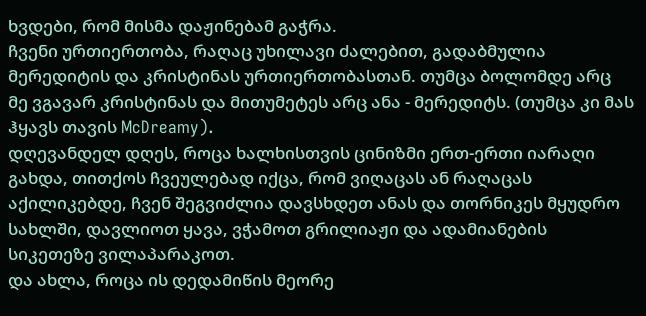ხვდები, რომ მისმა დაჟინებამ გაჭრა.
ჩვენი ურთიერთობა, რაღაც უხილავი ძალებით, გადაბმულია მერედიტის და კრისტინას ურთიერთობასთან. თუმცა ბოლომდე არც მე ვგავარ კრისტინას და მითუმეტეს არც ანა - მერედიტს. (თუმცა კი მას ჰყავს თავის McDreamy).
დღევანდელ დღეს, როცა ხალხისთვის ცინიზმი ერთ-ერთი იარაღი გახდა, თითქოს ჩვეულებად იქცა, რომ ვიღაცას ან რაღაცას აქილიკებდე, ჩვენ შეგვიძლია დავსხდეთ ანას და თორნიკეს მყუდრო სახლში, დავლიოთ ყავა, ვჭამოთ გრილიაჟი და ადამიანების სიკეთეზე ვილაპარაკოთ.
და ახლა, როცა ის დედამიწის მეორე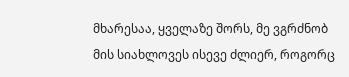მხარესაა, ყველაზე შორს, მე ვგრძნობ მის სიახლოვეს ისევე ძლიერ, როგორც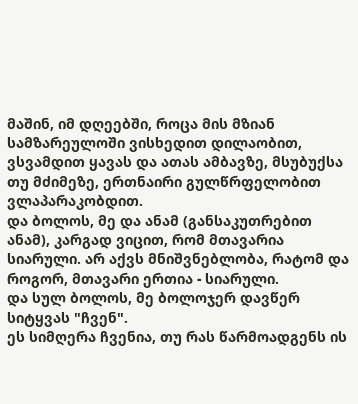მაშინ, იმ დღეებში, როცა მის მზიან სამზარეულოში ვისხედით დილაობით, ვსვამდით ყავას და ათას ამბავზე, მსუბუქსა თუ მძიმეზე, ერთნაირი გულწრფელობით ვლაპარაკობდით.
და ბოლოს, მე და ანამ (განსაკუთრებით ანამ), კარგად ვიცით, რომ მთავარია სიარული. არ აქვს მნიშვნებლობა, რატომ და როგორ, მთავარი ერთია - სიარული.
და სულ ბოლოს, მე ბოლოჯერ დავწერ სიტყვას "ჩვენ".
ეს სიმღერა ჩვენია, თუ რას წარმოადგენს ის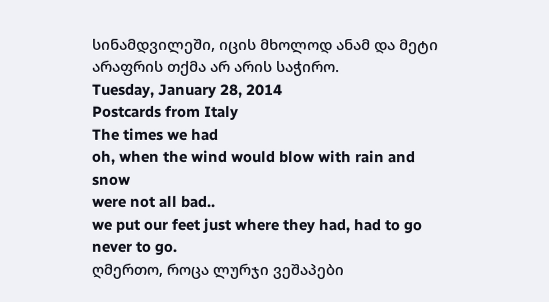სინამდვილეში, იცის მხოლოდ ანამ და მეტი არაფრის თქმა არ არის საჭირო.
Tuesday, January 28, 2014
Postcards from Italy
The times we had
oh, when the wind would blow with rain and snow
were not all bad..
we put our feet just where they had, had to go
never to go.
ღმერთო, როცა ლურჯი ვეშაპები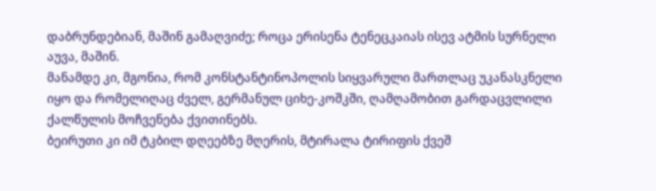დაბრუნდებიან, მაშინ გამაღვიძე; როცა ერისენა ტენეცკაიას ისევ ატმის სურნელი აუვა, მაშინ.
მანამდე კი, მგონია, რომ კონსტანტინოპოლის სიყვარული მართლაც უკანასკნელი იყო და რომელიღაც ძველ, გერმანულ ციხე-კოშკში, ღამღამობით გარდაცვლილი ქალწულის მოჩვენება ქვითინებს.
ბეირუთი კი იმ ტკბილ დღეებზე მღერის, მტირალა ტირიფის ქვეშ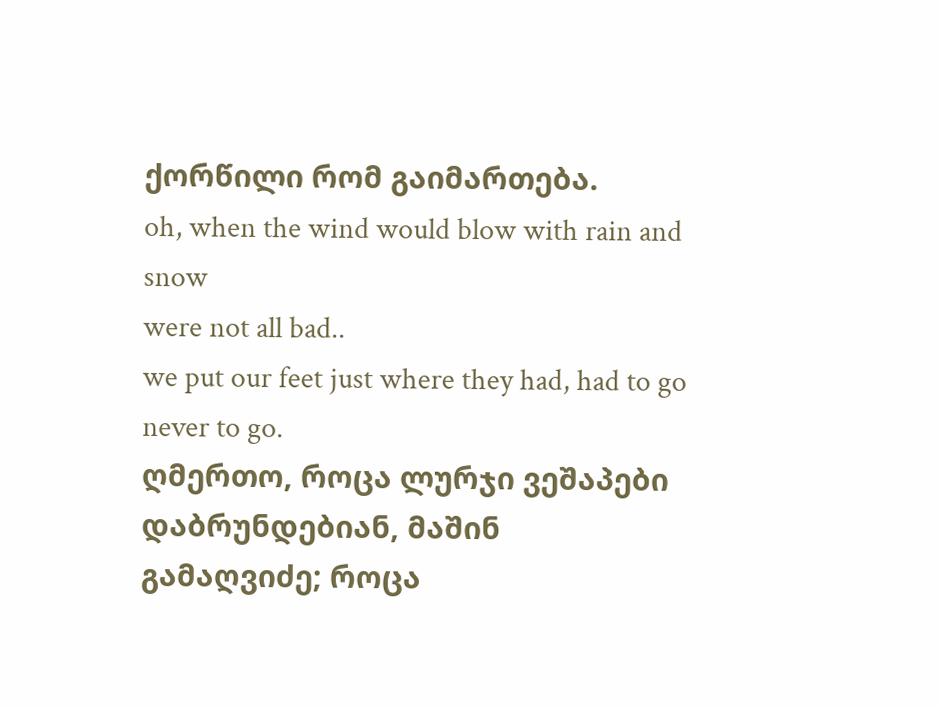ქორწილი რომ გაიმართება.
oh, when the wind would blow with rain and snow
were not all bad..
we put our feet just where they had, had to go
never to go.
ღმერთო, როცა ლურჯი ვეშაპები დაბრუნდებიან, მაშინ გამაღვიძე; როცა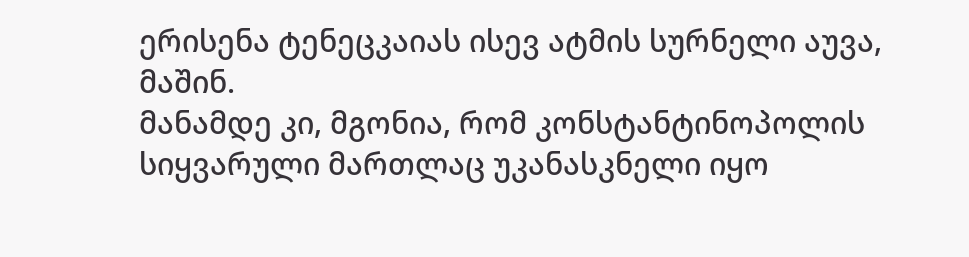ერისენა ტენეცკაიას ისევ ატმის სურნელი აუვა, მაშინ.
მანამდე კი, მგონია, რომ კონსტანტინოპოლის სიყვარული მართლაც უკანასკნელი იყო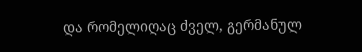და რომელიღაც ძველ, გერმანულ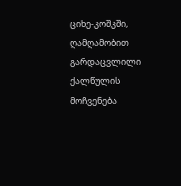ციხე-კოშკში, ღამღამობით გარდაცვლილი ქალწულის მოჩვენება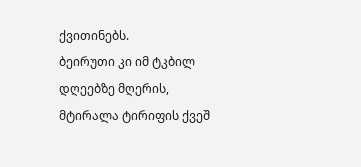ქვითინებს.
ბეირუთი კი იმ ტკბილ დღეებზე მღერის, მტირალა ტირიფის ქვეშ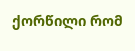ქორწილი რომ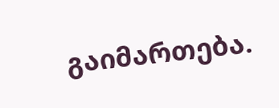გაიმართება.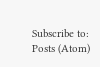Subscribe to:
Posts (Atom)